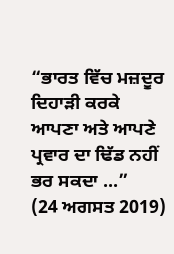“ਭਾਰਤ ਵਿੱਚ ਮਜ਼ਦੂਰ ਦਿਹਾੜੀ ਕਰਕੇ ਆਪਣਾ ਅਤੇ ਆਪਣੇ ਪ੍ਰਵਾਰ ਦਾ ਢਿੱਡ ਨਹੀਂ ਭਰ ਸਕਦਾ ...”
(24 ਅਗਸਤ 2019)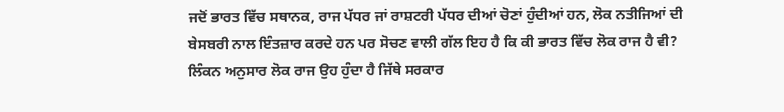ਜਦੋਂ ਭਾਰਤ ਵਿੱਚ ਸਥਾਨਕ, ਰਾਜ ਪੱਧਰ ਜਾਂ ਰਾਸ਼ਟਰੀ ਪੱਧਰ ਦੀਆਂ ਚੋਣਾਂ ਹੁੰਦੀਆਂ ਹਨ, ਲੋਕ ਨਤੀਜਿਆਂ ਦੀ ਬੇਸਬਰੀ ਨਾਲ ਇੰਤਜ਼ਾਰ ਕਰਦੇ ਹਨ ਪਰ ਸੋਚਣ ਵਾਲੀ ਗੱਲ ਇਹ ਹੈ ਕਿ ਕੀ ਭਾਰਤ ਵਿੱਚ ਲੋਕ ਰਾਜ ਹੈ ਵੀ? ਲਿੰਕਨ ਅਨੁਸਾਰ ਲੋਕ ਰਾਜ ਉਹ ਹੁੰਦਾ ਹੈ ਜਿੱਥੇ ਸਰਕਾਰ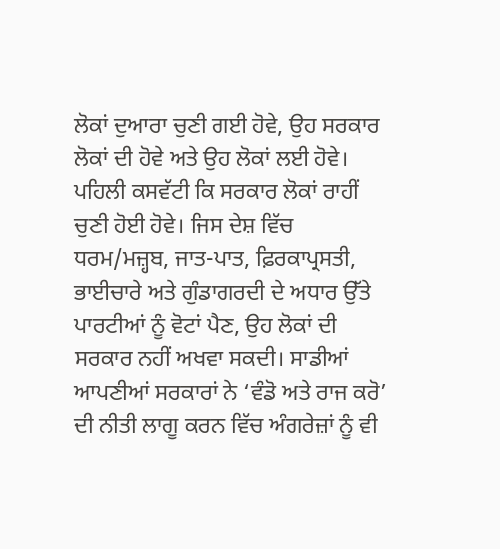ਲੋਕਾਂ ਦੁਆਰਾ ਚੁਣੀ ਗਈ ਹੋਵੇ, ਉਹ ਸਰਕਾਰ ਲੋਕਾਂ ਦੀ ਹੋਵੇ ਅਤੇ ਉਹ ਲੋਕਾਂ ਲਈ ਹੋਵੇ। ਪਹਿਲੀ ਕਸਵੱਟੀ ਕਿ ਸਰਕਾਰ ਲੋਕਾਂ ਰਾਹੀਂ ਚੁਣੀ ਹੋਈ ਹੋਵੇ। ਜਿਸ ਦੇਸ਼ ਵਿੱਚ ਧਰਮ/ਮਜ਼੍ਹਬ, ਜਾਤ-ਪਾਤ, ਫ਼ਿਰਕਾਪ੍ਰਸਤੀ, ਭਾਈਚਾਰੇ ਅਤੇ ਗੁੰਡਾਗਰਦੀ ਦੇ ਅਧਾਰ ਉੱਤੇ ਪਾਰਟੀਆਂ ਨੂੰ ਵੋਟਾਂ ਪੈਣ, ਉਹ ਲੋਕਾਂ ਦੀ ਸਰਕਾਰ ਨਹੀਂ ਅਖਵਾ ਸਕਦੀ। ਸਾਡੀਆਂ ਆਪਣੀਆਂ ਸਰਕਾਰਾਂ ਨੇ ‘ਵੰਡੋ ਅਤੇ ਰਾਜ ਕਰੋ’ ਦੀ ਨੀਤੀ ਲਾਗੂ ਕਰਨ ਵਿੱਚ ਅੰਗਰੇਜ਼ਾਂ ਨੂੰ ਵੀ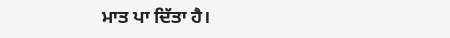ਮਾਤ ਪਾ ਦਿੱਤਾ ਹੈ।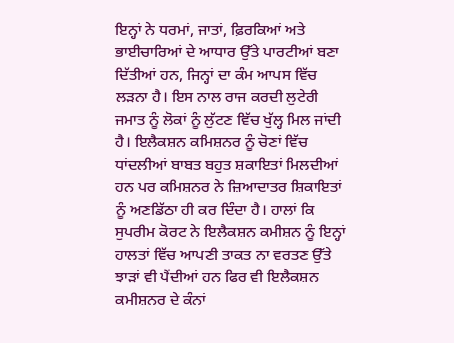ਇਨ੍ਹਾਂ ਨੇ ਧਰਮਾਂ, ਜਾਤਾਂ, ਫ਼ਿਰਕਿਆਂ ਅਤੇ ਭਾਈਚਾਰਿਆਂ ਦੇ ਆਧਾਰ ਉੱਤੇ ਪਾਰਟੀਆਂ ਬਣਾ ਦਿੱਤੀਆਂ ਹਨ, ਜਿਨ੍ਹਾਂ ਦਾ ਕੰਮ ਆਪਸ ਵਿੱਚ ਲੜਨਾ ਹੈ। ਇਸ ਨਾਲ ਰਾਜ ਕਰਦੀ ਲੁਟੇਰੀ ਜਮਾਤ ਨੂੰ ਲੋਕਾਂ ਨੂੰ ਲੁੱਟਣ ਵਿੱਚ ਖੁੱਲ੍ਹ ਮਿਲ ਜਾਂਦੀ ਹੈ। ਇਲੈਕਸ਼ਨ ਕਮਿਸ਼ਨਰ ਨੂੰ ਚੋਣਾਂ ਵਿੱਚ ਧਾਂਦਲੀਆਂ ਬਾਬਤ ਬਹੁਤ ਸ਼ਕਾਇਤਾਂ ਮਿਲਦੀਆਂ ਹਨ ਪਰ ਕਮਿਸ਼ਨਰ ਨੇ ਜ਼ਿਆਦਾਤਰ ਸ਼ਿਕਾਇਤਾਂ ਨੂੰ ਅਣਡਿੱਠਾ ਹੀ ਕਰ ਦਿੰਦਾ ਹੈ। ਹਾਲਾਂ ਕਿ ਸੁਪਰੀਮ ਕੋਰਟ ਨੇ ਇਲੈਕਸ਼ਨ ਕਮੀਸ਼ਨ ਨੂੰ ਇਨ੍ਹਾਂ ਹਾਲਤਾਂ ਵਿੱਚ ਆਪਣੀ ਤਾਕਤ ਨਾ ਵਰਤਣ ਉੱਤੇ ਝਾੜਾਂ ਵੀ ਪੈਂਦੀਆਂ ਹਨ ਫਿਰ ਵੀ ਇਲੈਕਸ਼ਨ ਕਮੀਸ਼ਨਰ ਦੇ ਕੰਨਾਂ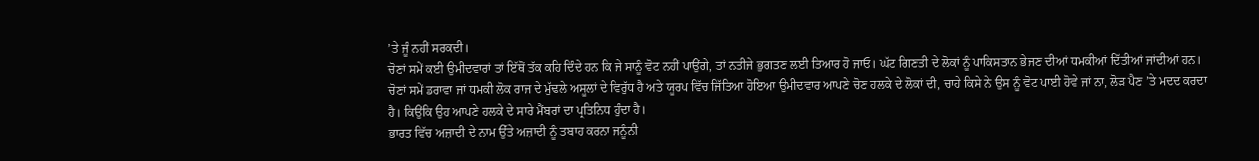’ਤੇ ਜੂੰ ਨਹੀਂ ਸਰਕਦੀ।
ਚੋਣਾਂ ਸਮੇਂ ਕਈ ਉਮੀਦਵਾਰਾਂ ਤਾਂ ਇੱਥੋਂ ਤੱਕ ਕਹਿ ਦਿੰਦੇ ਹਨ ਕਿ ਜੇ ਸਾਨੂੰ ਵੋਟ ਨਹੀਂ ਪਾਉਂਗੇ, ਤਾਂ ਨਤੀਜੇ ਭੁਗਤਣ ਲਈ ਤਿਆਰ ਹੋ ਜਾਓ। ਘੱਟ ਗਿਣਤੀ ਦੇ ਲੋਕਾਂ ਨੂੰ ਪਾਕਿਸਤਾਨ ਭੇਜਣ ਦੀਆਂ ਧਮਕੀਆਂ ਦਿੱਤੀਆਂ ਜਾਂਦੀਆਂ ਹਨ। ਚੋਣਾਂ ਸਮੇਂ ਡਰਾਵਾ ਜਾਂ ਧਮਕੀ ਲੋਕ ਰਾਜ ਦੇ ਮੁੱਢਲੇ ਅਸੂਲਾਂ ਦੇ ਵਿਰੁੱਧ ਹੈ ਅਤੇ ਯੂਰਪ ਵਿੱਚ ਜਿੱਤਿਆ ਹੋਇਆ ਉਮੀਦਵਾਰ ਆਪਣੇ ਚੋਣ ਹਲਕੇ ਦੇ ਲੋਕਾਂ ਦੀ, ਚਾਹੇ ਕਿਸੇ ਨੇ ਉਸ ਨੂੰ ਵੋਟ ਪਾਈ ਹੋਵੇ ਜਾਂ ਨਾ, ਲੋੜ ਪੈਣ ’ਤੇ ਮਦਦ ਕਰਦਾ ਹੈ। ਕਿਉਂਕਿ ਉਹ ਆਪਣੇ ਹਲਕੇ ਦੇ ਸਾਰੇ ਮੈਂਬਰਾਂ ਦਾ ਪ੍ਰਤਿਨਿਧ ਹੁੰਦਾ ਹੈ।
ਭਾਰਤ ਵਿੱਚ ਅਜ਼ਾਦੀ ਦੇ ਨਾਮ ਉੱਤੇ ਅਜ਼ਾਦੀ ਨੂੰ ਤਬਾਹ ਕਰਨਾ ਜਨੂੰਨੀ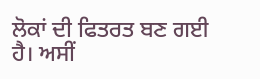ਲੋਕਾਂ ਦੀ ਫਿਤਰਤ ਬਣ ਗਈ ਹੈ। ਅਸੀਂ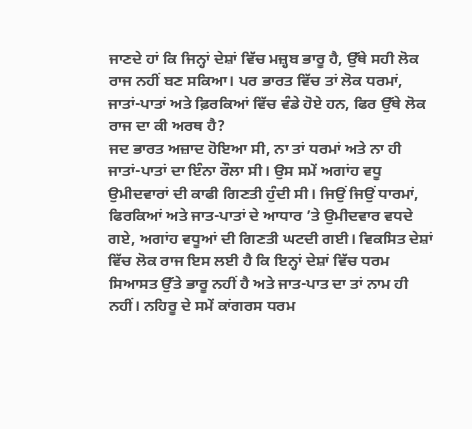ਜਾਣਦੇ ਹਾਂ ਕਿ ਜਿਨ੍ਹਾਂ ਦੇਸ਼ਾਂ ਵਿੱਚ ਮਜ਼੍ਹਬ ਭਾਰੂ ਹੈ, ਉੱਥੇ ਸਹੀ ਲੋਕ ਰਾਜ ਨਹੀਂ ਬਣ ਸਕਿਆ। ਪਰ ਭਾਰਤ ਵਿੱਚ ਤਾਂ ਲੋਕ ਧਰਮਾਂ, ਜਾਤਾਂ-ਪਾਤਾਂ ਅਤੇ ਫ਼ਿਰਕਿਆਂ ਵਿੱਚ ਵੰਡੇ ਹੋਏ ਹਨ, ਫਿਰ ਉੱਥੇ ਲੋਕ ਰਾਜ ਦਾ ਕੀ ਅਰਥ ਹੈ?
ਜਦ ਭਾਰਤ ਅਜ਼ਾਦ ਹੋਇਆ ਸੀ, ਨਾ ਤਾਂ ਧਰਮਾਂ ਅਤੇ ਨਾ ਹੀ ਜਾਤਾਂ-ਪਾਤਾਂ ਦਾ ਇੰਨਾ ਰੌਲਾ ਸੀ। ਉਸ ਸਮੇਂ ਅਗਾਂਹ ਵਧੂ ਉਮੀਦਵਾਰਾਂ ਦੀ ਕਾਫੀ ਗਿਣਤੀ ਹੁੰਦੀ ਸੀ। ਜਿਉਂ ਜਿਉਂ ਧਾਰਮਾਂ, ਫਿਰਕਿਆਂ ਅਤੇ ਜਾਤ-ਪਾਤਾਂ ਦੇ ਆਧਾਰ ’ਤੇ ਉਮੀਦਵਾਰ ਵਧਦੇ ਗਏ, ਅਗਾਂਹ ਵਧੂਆਂ ਦੀ ਗਿਣਤੀ ਘਟਦੀ ਗਈ। ਵਿਕਸਿਤ ਦੇਸ਼ਾਂ ਵਿੱਚ ਲੋਕ ਰਾਜ ਇਸ ਲਈ ਹੈ ਕਿ ਇਨ੍ਹਾਂ ਦੇਸ਼ਾਂ ਵਿੱਚ ਧਰਮ ਸਿਆਸਤ ਉੱਤੇ ਭਾਰੂ ਨਹੀਂ ਹੈ ਅਤੇ ਜਾਤ-ਪਾਤ ਦਾ ਤਾਂ ਨਾਮ ਹੀ ਨਹੀਂ। ਨਹਿਰੂ ਦੇ ਸਮੇਂ ਕਾਂਗਰਸ ਧਰਮ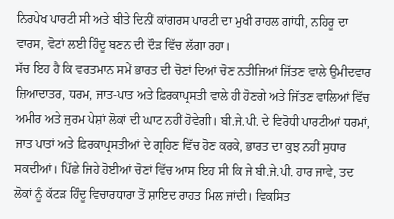ਨਿਰਪੇਖ ਪਾਰਟੀ ਸੀ ਅਤੇ ਬੀਤੇ ਦਿਨੀਂ ਕਾਂਗਰਸ ਪਾਰਟੀ ਦਾ ਮੁਖੀ ਰਾਹਲ ਗਾਂਧੀ, ਨਹਿਰੂ ਦਾ ਵਾਰਸ, ਵੋਟਾਂ ਲਈ ਹਿੰਦੂ ਬਣਨ ਦੀ ਦੌੜ ਵਿੱਚ ਲੱਗਾ ਰਹਾ।
ਸੱਚ ਇਹ ਹੈ ਕਿ ਵਰਤਮਾਨ ਸਮੇਂ ਭਾਰਤ ਦੀ ਚੋਣਾਂ ਦਿਆਂ ਚੋਣ ਨਤੀਜਿਆਂ ਜਿੱਤਣ ਵਾਲੇ ਉਮੀਦਵਾਰ ਜ਼ਿਆਦਾਤਰ, ਧਰਮ, ਜਾਤ-ਪਾਤ ਅਤੇ ਫ਼ਿਰਕਾਪ੍ਰਸਤੀ ਵਾਲੇ ਹੀ ਹੋਣਗੇ ਅਤੇ ਜਿੱਤਣ ਵਾਲਿਆਂ ਵਿੱਚ ਅਮੀਰ ਅਤੇ ਜੁਰਮ ਪੇਸ਼ਾਂ ਲੋਕਾਂ ਦੀ ਘਾਟ ਨਹੀਂ ਹੋਵੇਗੀ। ਬੀ.ਜੇ.ਪੀ. ਦੇ ਵਿਰੋਧੀ ਪਾਰਟੀਆਂ ਧਰਮਾਂ, ਜਾਤ ਪਾਤਾਂ ਅਤੇ ਫ਼ਿਰਕਾਪ੍ਰਸਤੀਆਂ ਦੇ ਗ੍ਰਹਿਣ ਵਿੱਚ ਹੋਣ ਕਰਕੇ, ਭਾਰਤ ਦਾ ਕੁਝ ਨਹੀਂ ਸੁਧਾਰ ਸਕਦੀਆਂ। ਪਿੱਛੇ ਜਿਹੇ ਹੋਈਆਂ ਚੋਣਾਂ ਵਿੱਚ ਆਸ ਇਹ ਸੀ ਕਿ ਜੇ ਬੀ.ਜੇ.ਪੀ. ਹਾਰ ਜਾਵੇ, ਤਦ ਲੋਕਾਂ ਨੂੰ ਕੱਟੜ ਹਿੰਦੂ ਵਿਚਾਰਧਾਰਾ ਤੋਂ ਸ਼ਾਇਦ ਰਾਹਤ ਮਿਲ ਜਾਂਦੀ। ਵਿਕਸਿਤ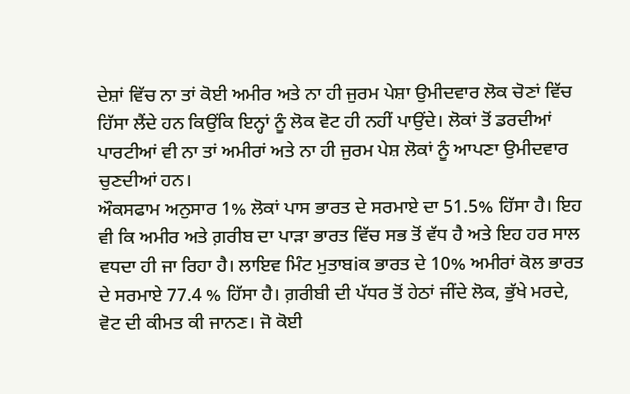ਦੇਸ਼ਾਂ ਵਿੱਚ ਨਾ ਤਾਂ ਕੋਈ ਅਮੀਰ ਅਤੇ ਨਾ ਹੀ ਜੁਰਮ ਪੇਸ਼ਾ ਉਮੀਦਵਾਰ ਲੋਕ ਚੋਣਾਂ ਵਿੱਚ ਹਿੱਸਾ ਲੈਂਦੇ ਹਨ ਕਿਉਂਕਿ ਇਨ੍ਹਾਂ ਨੂੰ ਲੋਕ ਵੋਟ ਹੀ ਨਹੀਂ ਪਾਉਂਦੇ। ਲੋਕਾਂ ਤੋਂ ਡਰਦੀਆਂ ਪਾਰਟੀਆਂ ਵੀ ਨਾ ਤਾਂ ਅਮੀਰਾਂ ਅਤੇ ਨਾ ਹੀ ਜੁਰਮ ਪੇਸ਼ ਲੋਕਾਂ ਨੂੰ ਆਪਣਾ ਉਮੀਦਵਾਰ ਚੁਣਦੀਆਂ ਹਨ।
ਔਕਸਫਾਮ ਅਨੁਸਾਰ 1% ਲੋਕਾਂ ਪਾਸ ਭਾਰਤ ਦੇ ਸਰਮਾਏ ਦਾ 51.5% ਹਿੱਸਾ ਹੈ। ਇਹ ਵੀ ਕਿ ਅਮੀਰ ਅਤੇ ਗ਼ਰੀਬ ਦਾ ਪਾੜਾ ਭਾਰਤ ਵਿੱਚ ਸਭ ਤੋਂ ਵੱਧ ਹੈ ਅਤੇ ਇਹ ਹਰ ਸਾਲ ਵਧਦਾ ਹੀ ਜਾ ਰਿਹਾ ਹੈ। ਲਾਇਵ ਮਿੰਟ ਮੁਤਾਬiਕ ਭਾਰਤ ਦੇ 10% ਅਮੀਰਾਂ ਕੋਲ ਭਾਰਤ ਦੇ ਸਰਮਾਏ 77.4 % ਹਿੱਸਾ ਹੈ। ਗ਼ਰੀਬੀ ਦੀ ਪੱਧਰ ਤੋਂ ਹੇਠਾਂ ਜੀਂਦੇ ਲੋਕ, ਭੁੱਖੇ ਮਰਦੇ, ਵੋਟ ਦੀ ਕੀਮਤ ਕੀ ਜਾਨਣ। ਜੋ ਕੋਈ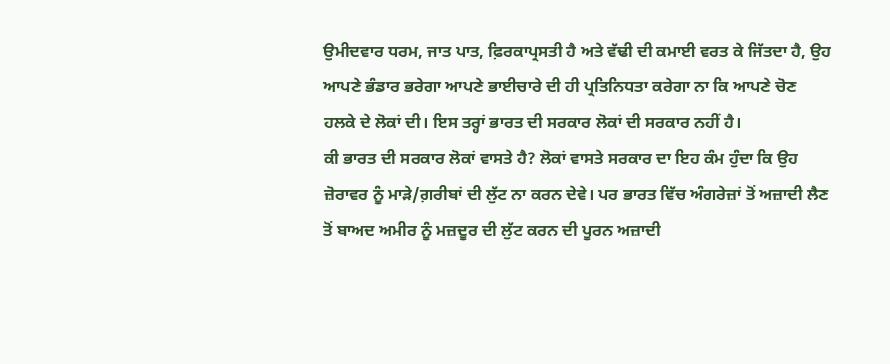ਉਮੀਦਵਾਰ ਧਰਮ, ਜਾਤ ਪਾਤ, ਫ਼ਿਰਕਾਪ੍ਰਸਤੀ ਹੈ ਅਤੇ ਵੱਢੀ ਦੀ ਕਮਾਈ ਵਰਤ ਕੇ ਜਿੱਤਦਾ ਹੈ, ਉਹ ਆਪਣੇ ਭੰਡਾਰ ਭਰੇਗਾ ਆਪਣੇ ਭਾਈਚਾਰੇ ਦੀ ਹੀ ਪ੍ਰਤਿਨਿਧਤਾ ਕਰੇਗਾ ਨਾ ਕਿ ਆਪਣੇ ਚੋਣ ਹਲਕੇ ਦੇ ਲੋਕਾਂ ਦੀ। ਇਸ ਤਰ੍ਹਾਂ ਭਾਰਤ ਦੀ ਸਰਕਾਰ ਲੋਕਾਂ ਦੀ ਸਰਕਾਰ ਨਹੀਂ ਹੈ।
ਕੀ ਭਾਰਤ ਦੀ ਸਰਕਾਰ ਲੋਕਾਂ ਵਾਸਤੇ ਹੈ? ਲੋਕਾਂ ਵਾਸਤੇ ਸਰਕਾਰ ਦਾ ਇਹ ਕੰਮ ਹੁੰਦਾ ਕਿ ਉਹ ਜ਼ੋਰਾਵਰ ਨੂੰ ਮਾੜੇ/ਗ਼ਰੀਬਾਂ ਦੀ ਲੁੱਟ ਨਾ ਕਰਨ ਦੇਵੇ। ਪਰ ਭਾਰਤ ਵਿੱਚ ਅੰਗਰੇਜ਼ਾਂ ਤੋਂ ਅਜ਼ਾਦੀ ਲੈਣ ਤੋਂ ਬਾਅਦ ਅਮੀਰ ਨੂੰ ਮਜ਼ਦੂਰ ਦੀ ਲੁੱਟ ਕਰਨ ਦੀ ਪੂਰਨ ਅਜ਼ਾਦੀ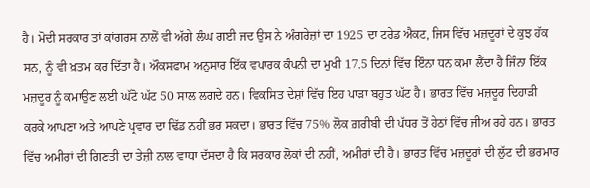ਹੈ। ਮੋਦੀ ਸਰਕਾਰ ਤਾਂ ਕਾਂਗਰਸ ਨਾਲੋਂ ਵੀ ਅੱਗੇ ਲੰਘ ਗਈ ਜਦ ਉਸ ਨੇ ਅੰਗਰੇਜ਼ਾਂ ਦਾ 1925 ਦਾ ਟਰੇਡ ਐਕਟ, ਜਿਸ ਵਿੱਚ ਮਜ਼ਦੂਰਾਂ ਦੇ ਕੁਝ ਹੱਕ ਸਨ, ਨੂੰ ਵੀ ਖ਼ਤਮ ਕਰ ਦਿੱਤਾ ਹੈ। ਔਕਸਫਾਮ ਅਨੁਸਾਰ ਇੱਕ ਵਪਾਰਕ ਕੰਪਨੀ ਦਾ ਮੁਖੀ 17.5 ਦਿਨਾਂ ਵਿੱਚ ਇੰਨਾ ਧਨ ਕਮਾ ਲੈਂਦਾ ਹੈ ਜਿੰਨਾ ਇੱਕ ਮਜ਼ਦੂਰ ਨੂੰ ਕਮਾਉਣ ਲਈ ਘੱਟੋ ਘੱਟ 50 ਸਾਲ ਲਗਦੇ ਹਨ। ਵਿਕਸਿਤ ਦੇਸ਼ਾਂ ਵਿੱਚ ਇਹ ਪਾੜਾ ਬਹੁਤ ਘੱਟ ਹੈ। ਭਾਰਤ ਵਿੱਚ ਮਜ਼ਦੂਰ ਦਿਹਾੜੀ ਕਰਕੇ ਆਪਣਾ ਅਤੇ ਆਪਣੇ ਪ੍ਰਵਾਰ ਦਾ ਢਿੱਡ ਨਹੀਂ ਭਰ ਸਕਦਾ। ਭਾਰਤ ਵਿੱਚ 75% ਲੋਕ ਗ਼ਰੀਬੀ ਦੀ ਪੱਧਰ ਤੋਂ ਹੇਠਾਂ ਵਿੱਚ ਜੀਅ ਰਹੇ ਹਨ। ਭਾਰਤ ਵਿੱਚ ਅਮੀਰਾਂ ਦੀ ਗਿਣਤੀ ਦਾ ਤੇਜ਼ੀ ਨਾਲ ਵਾਧਾ ਦੱਸਦਾ ਹੈ ਕਿ ਸਰਕਾਰ ਲੋਕਾਂ ਦੀ ਨਹੀਂ, ਅਮੀਰਾਂ ਦੀ ਹੈ। ਭਾਰਤ ਵਿੱਚ ਮਜ਼ਦੂਰਾਂ ਦੀ ਲੁੱਟ ਦੀ ਭਰਮਾਰ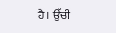ਹੈ। ਉੱਚੀ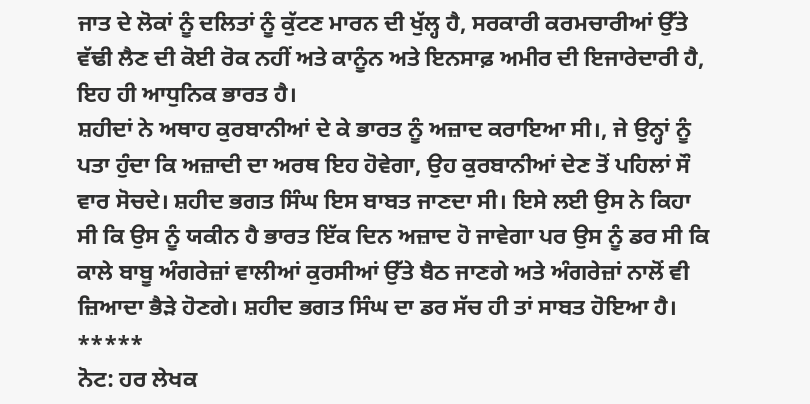ਜਾਤ ਦੇ ਲੋਕਾਂ ਨੂੰ ਦਲਿਤਾਂ ਨੂੰ ਕੁੱਟਣ ਮਾਰਨ ਦੀ ਖੁੱਲ੍ਹ ਹੈ, ਸਰਕਾਰੀ ਕਰਮਚਾਰੀਆਂ ਉੱਤੇ ਵੱਢੀ ਲੈਣ ਦੀ ਕੋਈ ਰੋਕ ਨਹੀਂ ਅਤੇ ਕਾਨੂੰਨ ਅਤੇ ਇਨਸਾਫ਼ ਅਮੀਰ ਦੀ ਇਜਾਰੇਦਾਰੀ ਹੈ, ਇਹ ਹੀ ਆਧੁਨਿਕ ਭਾਰਤ ਹੈ।
ਸ਼ਹੀਦਾਂ ਨੇ ਅਥਾਹ ਕੁਰਬਾਨੀਆਂ ਦੇ ਕੇ ਭਾਰਤ ਨੂੰ ਅਜ਼ਾਦ ਕਰਾਇਆ ਸੀ।, ਜੇ ਉਨ੍ਹਾਂ ਨੂੰ ਪਤਾ ਹੁੰਦਾ ਕਿ ਅਜ਼ਾਦੀ ਦਾ ਅਰਥ ਇਹ ਹੋਵੇਗਾ, ਉਹ ਕੁਰਬਾਨੀਆਂ ਦੇਣ ਤੋਂ ਪਹਿਲਾਂ ਸੌ ਵਾਰ ਸੋਚਦੇ। ਸ਼ਹੀਦ ਭਗਤ ਸਿੰਘ ਇਸ ਬਾਬਤ ਜਾਣਦਾ ਸੀ। ਇਸੇ ਲਈ ਉਸ ਨੇ ਕਿਹਾ ਸੀ ਕਿ ਉਸ ਨੂੰ ਯਕੀਨ ਹੈ ਭਾਰਤ ਇੱਕ ਦਿਨ ਅਜ਼ਾਦ ਹੋ ਜਾਵੇਗਾ ਪਰ ਉਸ ਨੂੰ ਡਰ ਸੀ ਕਿ ਕਾਲੇ ਬਾਬੂ ਅੰਗਰੇਜ਼ਾਂ ਵਾਲੀਆਂ ਕੁਰਸੀਆਂ ਉੱਤੇ ਬੈਠ ਜਾਣਗੇ ਅਤੇ ਅੰਗਰੇਜ਼ਾਂ ਨਾਲੋਂ ਵੀ ਜ਼ਿਆਦਾ ਭੈੜੇ ਹੋਣਗੇ। ਸ਼ਹੀਦ ਭਗਤ ਸਿੰਘ ਦਾ ਡਰ ਸੱਚ ਹੀ ਤਾਂ ਸਾਬਤ ਹੋਇਆ ਹੈ।
*****
ਨੋਟ: ਹਰ ਲੇਖਕ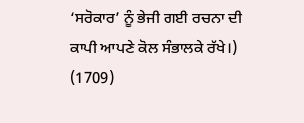‘ਸਰੋਕਾਰ’ ਨੂੰ ਭੇਜੀ ਗਈ ਰਚਨਾ ਦੀ ਕਾਪੀ ਆਪਣੇ ਕੋਲ ਸੰਭਾਲਕੇ ਰੱਖੇ।)
(1709)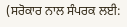(ਸਰੋਕਾਰ ਨਾਲ ਸੰਪਰਕ ਲਈ: